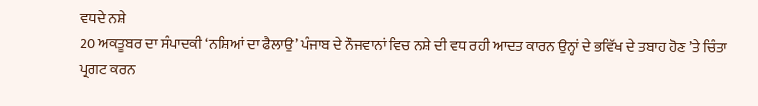ਵਧਦੇ ਨਸ਼ੇ
20 ਅਕਤੂਬਰ ਦਾ ਸੰਪਾਦਕੀ ‘ਨਸ਼ਿਆਂ ਦਾ ਫੈਲਾਉ’ ਪੰਜਾਬ ਦੇ ਨੌਜਵਾਨਾਂ ਵਿਚ ਨਸ਼ੇ ਦੀ ਵਧ ਰਹੀ ਆਦਤ ਕਾਰਨ ਉਨ੍ਹਾਂ ਦੇ ਭਵਿੱਖ ਦੇ ਤਬਾਹ ਹੋਣ ’ਤੇ ਚਿੰਤਾ ਪ੍ਰਗਟ ਕਰਨ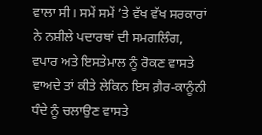ਵਾਲਾ ਸੀ। ਸਮੇਂ ਸਮੇਂ ’ਤੇ ਵੱਖ ਵੱਖ ਸਰਕਾਰਾਂ ਨੇ ਨਸ਼ੀਲੇ ਪਦਾਰਥਾਂ ਦੀ ਸਮਗਲਿੰਗ, ਵਪਾਰ ਅਤੇ ਇਸਤੇਮਾਲ ਨੂੰ ਰੋਕਣ ਵਾਸਤੇ ਵਾਅਦੇ ਤਾਂ ਕੀਤੇ ਲੇਕਿਨ ਇਸ ਗ਼ੈਰ-ਕਾਨੂੰਨੀ ਧੰਦੇ ਨੂੰ ਚਲਾਉਣ ਵਾਸਤੇ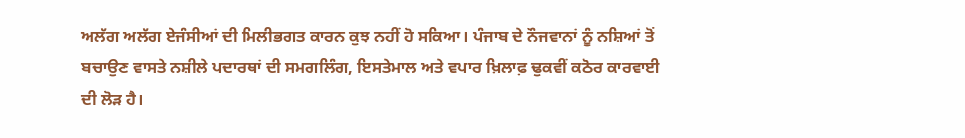ਅਲੱਗ ਅਲੱਗ ਏਜੰਸੀਆਂ ਦੀ ਮਿਲੀਭਗਤ ਕਾਰਨ ਕੁਝ ਨਹੀਂ ਹੋ ਸਕਿਆ। ਪੰਜਾਬ ਦੇ ਨੌਜਵਾਨਾਂ ਨੂੰ ਨਸ਼ਿਆਂ ਤੋਂ ਬਚਾਉਣ ਵਾਸਤੇ ਨਸ਼ੀਲੇ ਪਦਾਰਥਾਂ ਦੀ ਸਮਗਲਿੰਗ, ਇਸਤੇਮਾਲ ਅਤੇ ਵਪਾਰ ਖ਼ਿਲਾਫ਼ ਢੁਕਵੀਂ ਕਠੋਰ ਕਾਰਵਾਈ ਦੀ ਲੋੜ ਹੈ।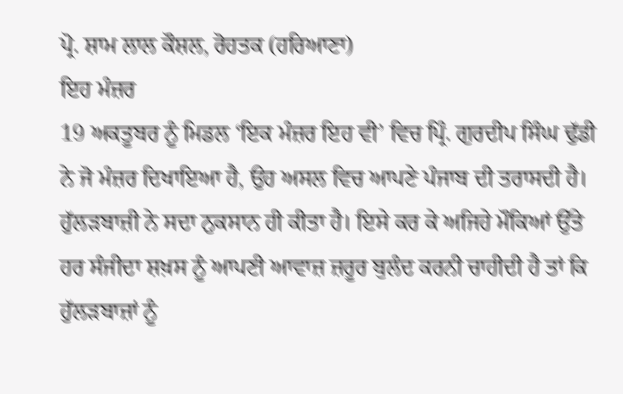ਪ੍ਰੋ. ਸ਼ਾਮ ਲਾਲ ਕੌਸ਼ਲ, ਰੋਹਤਕ (ਹਰਿਆਣਾ)
ਇਹ ਮੰਜ਼ਰ
19 ਅਕਤੂਬਰ ਨੂੰ ਮਿਡਲ ‘ਇਕ ਮੰਜ਼ਰ ਇਹ ਵੀ’ ਵਿਚ ਪ੍ਰਿੰ. ਗੁਰਦੀਪ ਸਿੰਘ ਢੁੱਡੀ ਨੇ ਜੋ ਮੰਜ਼ਰ ਦਿਖਾਇਆ ਹੈ, ਉਹ ਅਸਲ ਵਿਚ ਆਪਣੇ ਪੰਜਾਬ ਦੀ ਤਰਾਸਦੀ ਹੈ। ਹੁੱਲੜਬਾਜ਼ੀ ਨੇ ਸਦਾ ਨੁਕਸਾਨ ਹੀ ਕੀਤਾ ਹੈ। ਇਸੇ ਕਰ ਕੇ ਅਜਿਹੇ ਮੌਕਿਆਂ ਉੱਤੇ ਹਰ ਸੰਜੀਦਾ ਸ਼ਖ਼ਸ ਨੂੰ ਆਪਣੀ ਆਵਾਜ਼ ਜ਼ਰੂਰ ਬੁਲੰਦ ਕਰਨੀ ਚਾਹੀਦੀ ਹੈ ਤਾਂ ਕਿ ਹੁੱਲੜਬਾਜ਼ਾਂ ਨੂੰ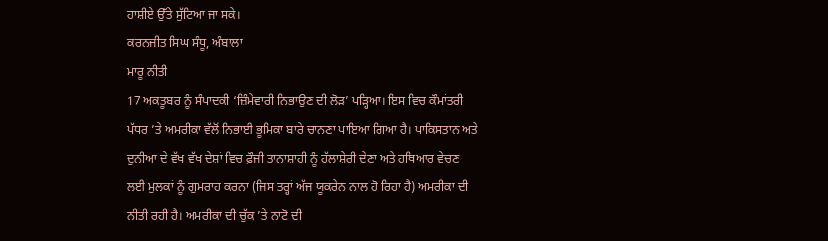ਹਾਸ਼ੀਏ ਉੱਤੇ ਸੁੱਟਿਆ ਜਾ ਸਕੇ।
ਕਰਨਜੀਤ ਸਿਘ ਸੰਧੂ, ਅੰਬਾਲਾ
ਮਾਰੂ ਨੀਤੀ
17 ਅਕਤੂਬਰ ਨੂੰ ਸੰਪਾਦਕੀ ‘ਜ਼ਿੰਮੇਵਾਰੀ ਨਿਭਾਉਣ ਦੀ ਲੋੜ’ ਪੜ੍ਹਿਆ। ਇਸ ਵਿਚ ਕੌਮਾਂਤਰੀ ਪੱਧਰ ’ਤੇ ਅਮਰੀਕਾ ਵੱਲੋਂ ਨਿਭਾਈ ਭੂਮਿਕਾ ਬਾਰੇ ਚਾਨਣਾ ਪਾਇਆ ਗਿਆ ਹੈ। ਪਾਕਿਸਤਾਨ ਅਤੇ ਦੁਨੀਆ ਦੇ ਵੱਖ ਵੱਖ ਦੇਸ਼ਾਂ ਵਿਚ ਫ਼ੌਜੀ ਤਾਨਾਸ਼ਾਹੀ ਨੂੰ ਹੱਲਾਸ਼ੇਰੀ ਦੇਣਾ ਅਤੇ ਹਥਿਆਰ ਵੇਚਣ ਲਈ ਮੁਲਕਾਂ ਨੂੰ ਗੁਮਰਾਹ ਕਰਨਾ (ਜਿਸ ਤਰ੍ਹਾਂ ਅੱਜ ਯੂਕਰੇਨ ਨਾਲ ਹੋ ਰਿਹਾ ਹੈ) ਅਮਰੀਕਾ ਦੀ ਨੀਤੀ ਰਹੀ ਹੈ। ਅਮਰੀਕਾ ਦੀ ਚੁੱਕ ’ਤੇ ਨਾਟੋ ਦੀ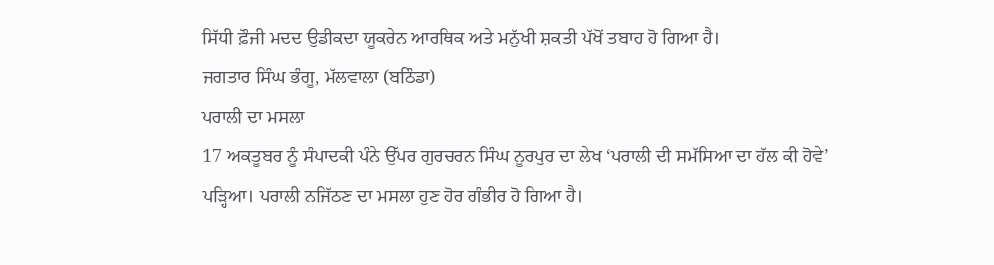ਸਿੱਧੀ ਫ਼ੌਜੀ ਮਦਦ ਉਡੀਕਦਾ ਯੂਕਰੇਨ ਆਰਥਿਕ ਅਤੇ ਮਨੁੱਖੀ ਸ਼ਕਤੀ ਪੱਖੋਂ ਤਬਾਹ ਹੋ ਗਿਆ ਹੈ।
ਜਗਤਾਰ ਸਿੰਘ ਭੰਗੂ, ਮੱਲਵਾਲਾ (ਬਠਿੰਡਾ)
ਪਰਾਲੀ ਦਾ ਮਸਲਾ
17 ਅਕਤੂਬਰ ਨੂੰ ਸੰਪਾਦਕੀ ਪੰਨੇ ਉੱਪਰ ਗੁਰਚਰਨ ਸਿੰਘ ਨੂਰਪੁਰ ਦਾ ਲੇਖ ‘ਪਰਾਲੀ ਦੀ ਸਮੱਸਿਆ ਦਾ ਹੱਲ ਕੀ ਹੋਵੇ’ ਪੜ੍ਹਿਆ। ਪਰਾਲੀ ਨਜਿੱਠਣ ਦਾ ਮਸਲਾ ਹੁਣ ਹੋਰ ਗੰਭੀਰ ਹੋ ਗਿਆ ਹੈ।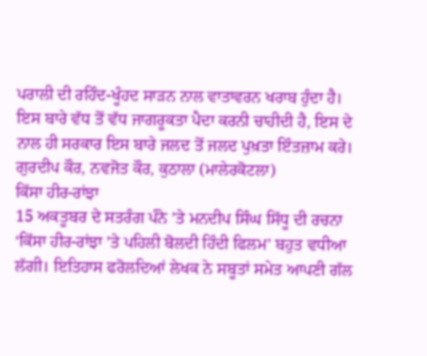ਪਰਾਲੀ ਦੀ ਰਹਿੰਦ-ਖੂੰਹਦ ਸਾੜਨ ਨਾਲ ਵਾਤਾਵਰਨ ਖਰਾਬ ਹੁੰਦਾ ਹੈ। ਇਸ ਬਾਰੇ ਵੱਧ ਤੋਂ ਵੱਧ ਜਾਗਰੂਕਤਾ ਪੈਦਾ ਕਰਨੀ ਚਾਹੀਦੀ ਹੈ, ਇਸ ਦੇ ਨਾਲ ਹੀ ਸਰਕਾਰ ਇਸ ਬਾਰੇ ਜਲਦ ਤੋਂ ਜਲਦ ਪੁਖ਼ਤਾ ਇੰਤਜ਼ਾਮ ਕਰੇ।
ਗੁਰਦੀਪ ਕੌਰ, ਨਵਜੋਤ ਕੌਰ, ਕੁਠਾਲਾ (ਮਾਲੇਰਕੋਟਲਾ)
ਕਿੱਸਾ ਹੀਰ-ਰਾਂਝਾ
15 ਅਕਤੂਬਰ ਦੇ ਸਤਰੰਗ ਪੰਨੇ ’ਤੇ ਮਨਦੀਪ ਸਿੰਘ ਸਿੱਧੂ ਦੀ ਰਚਨਾ ‘ਕਿੱਸਾ ਹੀਰ-ਰਾਂਝਾ ’ਤੇ ਪਹਿਲੀ ਬੋਲਦੀ ਹਿੰਦੀ ਫਿਲਮ’ ਬਹੁਤ ਵਧੀਆ ਲੱਗੀ। ਇਤਿਹਾਸ ਫਰੋਲਦਿਆਂ ਲੇਖਕ ਨੇ ਸਬੂਤਾਂ ਸਮੇਤ ਆਪਣੀ ਗੱਲ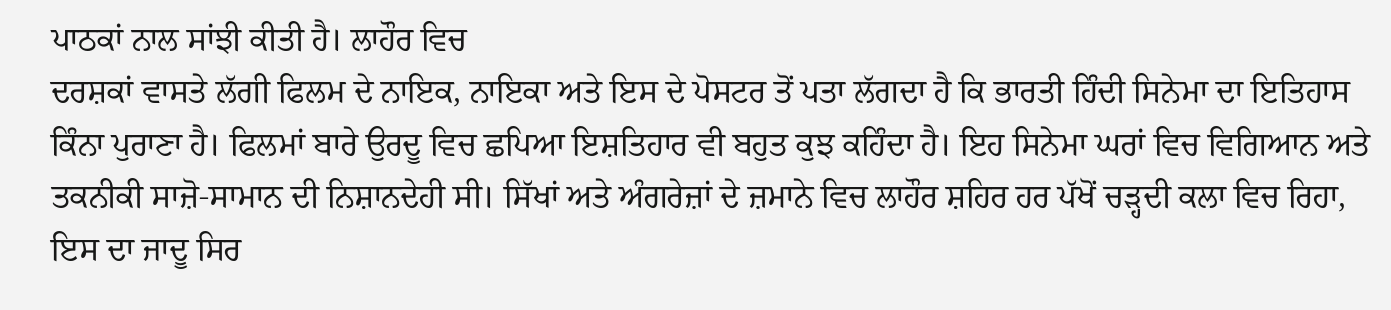ਪਾਠਕਾਂ ਨਾਲ ਸਾਂਝੀ ਕੀਤੀ ਹੈ। ਲਾਹੌਰ ਵਿਚ
ਦਰਸ਼ਕਾਂ ਵਾਸਤੇ ਲੱਗੀ ਫਿਲਮ ਦੇ ਨਾਇਕ, ਨਾਇਕਾ ਅਤੇ ਇਸ ਦੇ ਪੋਸਟਰ ਤੋਂ ਪਤਾ ਲੱਗਦਾ ਹੈ ਕਿ ਭਾਰਤੀ ਹਿੰਦੀ ਸਿਨੇਮਾ ਦਾ ਇਤਿਹਾਸ ਕਿੰਨਾ ਪੁਰਾਣਾ ਹੈ। ਫਿਲਮਾਂ ਬਾਰੇ ਉਰਦੂ ਵਿਚ ਛਪਿਆ ਇਸ਼ਤਿਹਾਰ ਵੀ ਬਹੁਤ ਕੁਝ ਕਹਿੰਦਾ ਹੈ। ਇਹ ਸਿਨੇਮਾ ਘਰਾਂ ਵਿਚ ਵਿਗਿਆਨ ਅਤੇ ਤਕਨੀਕੀ ਸਾਜ਼ੋ-ਸਾਮਾਨ ਦੀ ਨਿਸ਼ਾਨਦੇਹੀ ਸੀ। ਸਿੱਖਾਂ ਅਤੇ ਅੰਗਰੇਜ਼ਾਂ ਦੇ ਜ਼ਮਾਨੇ ਵਿਚ ਲਾਹੌਰ ਸ਼ਹਿਰ ਹਰ ਪੱਖੋਂ ਚੜ੍ਹਦੀ ਕਲਾ ਵਿਚ ਰਿਹਾ, ਇਸ ਦਾ ਜਾਦੂ ਸਿਰ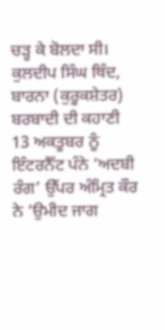ਚੜ੍ਹ ਕੇ ਬੋਲਦਾ ਸੀ।
ਕੁਲਦੀਪ ਸਿੰਘ ਥਿੰਦ, ਬਾਰਨਾ (ਕੁਰੂਕਸ਼ੇਤਰ)
ਬਰਬਾਦੀ ਦੀ ਕਹਾਣੀ
13 ਅਕਤੂਬਰ ਨੂੰ ਇੰਟਰਨੈੱਟ ਪੰਨੇ ‘ਅਦਬੀ ਰੰਗ’ ਉੱਪਰ ਅੰਮ੍ਰਿਤ ਕੌਰ ਨੇ ‘ਉਮੀਦ ਜਾਗ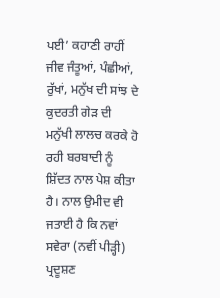ਪਈ’ ਕਹਾਣੀ ਰਾਹੀਂ ਜੀਵ ਜੰਤੂਆਂ, ਪੰਛੀਆਂ, ਰੁੱਖਾਂ, ਮਨੁੱਖ ਦੀ ਸਾਂਝ ਦੇ ਕੁਦਰਤੀ ਗੇੜ ਦੀ ਮਨੁੱਖੀ ਲਾਲਚ ਕਰਕੇ ਹੋ ਰਹੀ ਬਰਬਾਦੀ ਨੂੰ ਸ਼ਿੱਦਤ ਨਾਲ ਪੇਸ਼ ਕੀਤਾ ਹੈ। ਨਾਲ ਉਮੀਦ ਵੀ ਜਤਾਈ ਹੈ ਕਿ ਨਵਾਂ ਸਵੇਰਾ (ਨਵੀਂ ਪੀੜ੍ਹੀ) ਪ੍ਰਦੂਸ਼ਣ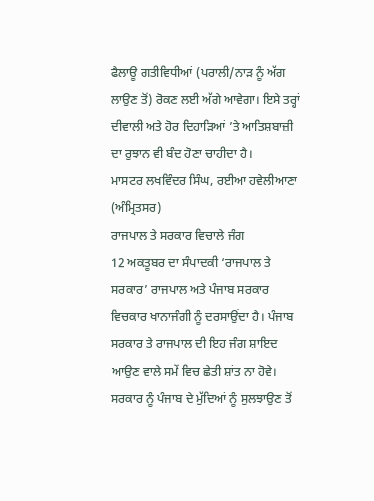ਫੈਲਾਊ ਗਤੀਵਿਧੀਆਂ (ਪਰਾਲੀ/ਨਾੜ ਨੂੰ ਅੱਗ ਲਾਉਣ ਤੋਂ) ਰੋਕਣ ਲਈ ਅੱਗੇ ਆਵੇਗਾ। ਇਸੇ ਤਰ੍ਹਾਂ ਦੀਵਾਲੀ ਅਤੇ ਹੋਰ ਦਿਹਾੜਿਆਂ ’ਤੇ ਆਤਿਸ਼ਬਾਜ਼ੀ ਦਾ ਰੁਝਾਨ ਵੀ ਬੰਦ ਹੋਣਾ ਚਾਹੀਦਾ ਹੈ।
ਮਾਸਟਰ ਲਖਵਿੰਦਰ ਸਿੰਘ, ਰਈਆ ਹਵੇਲੀਆਣਾ (ਅੰਮ੍ਰਿਤਸਰ)
ਰਾਜਪਾਲ ਤੇ ਸਰਕਾਰ ਵਿਚਾਲੇ ਜੰਗ
12 ਅਕਤੂਬਰ ਦਾ ਸੰਪਾਦਕੀ ‘ਰਾਜਪਾਲ ਤੇ ਸਰਕਾਰ’ ਰਾਜਪਾਲ ਅਤੇ ਪੰਜਾਬ ਸਰਕਾਰ ਵਿਚਕਾਰ ਖਾਨਾਜੰਗੀ ਨੂੰ ਦਰਸਾਉਂਦਾ ਹੈ। ਪੰਜਾਬ ਸਰਕਾਰ ਤੇ ਰਾਜਪਾਲ ਦੀ ਇਹ ਜੰਗ ਸ਼ਾਇਦ ਆਉਣ ਵਾਲੇ ਸਮੇਂ ਵਿਚ ਛੇਤੀ ਸ਼ਾਂਤ ਨਾ ਹੋਵੇ। ਸਰਕਾਰ ਨੂੰ ਪੰਜਾਬ ਦੇ ਮੁੱਦਿਆਂ ਨੂੰ ਸੁਲਝਾਉਣ ਤੋਂ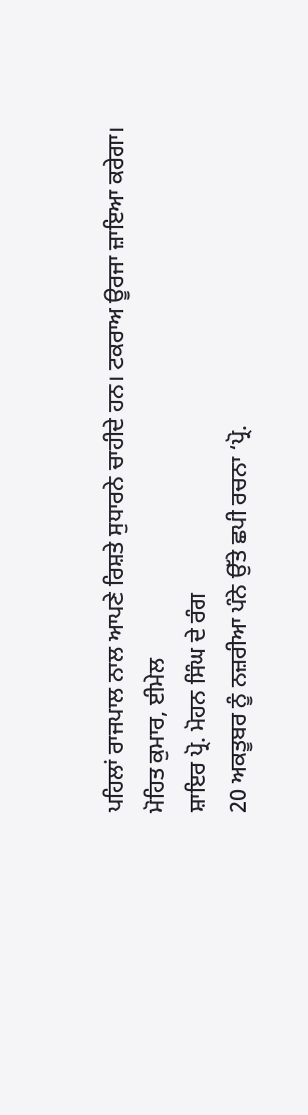ਪਹਿਲਾਂ ਰਾਜਪਾਲ ਨਾਲ ਆਪਣੇ ਰਿਸ਼ਤੇ ਸੁਧਾਰਨੇ ਚਾਹੀਦੇ ਹਨ। ਟਕਰਾਅ ਊਰਜਾ ਜ਼ਾਇਆ ਕਰੇਗਾ।
ਮੋਹਿਤ ਕੁਮਾਰ, ਈਮੇਲ
ਸ਼ਾਇਰ ਪ੍ਰੋ. ਮੋਹਨ ਸਿੰਘ ਦੇ ਰੰਗ
20 ਅਕਤੂਬਰ ਨੂੰ ਨਜ਼ਰੀਆ ਪੰਨੇ ਉੱਤੇ ਛਪੀ ਰਚਨਾ ‘ਪ੍ਰੋ.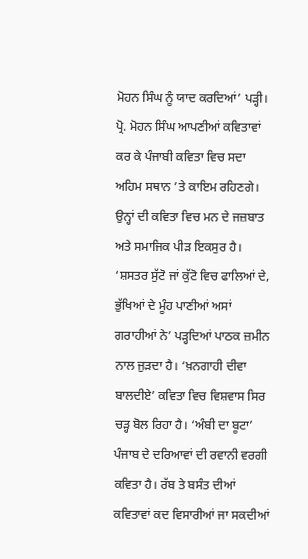ਮੋਹਨ ਸਿੰਘ ਨੂੰ ਯਾਦ ਕਰਦਿਆਂ’ ਪੜ੍ਹੀ। ਪ੍ਰੋ. ਮੋਹਨ ਸਿੰਘ ਆਪਣੀਆਂ ਕਵਿਤਾਵਾਂ ਕਰ ਕੇ ਪੰਜਾਬੀ ਕਵਿਤਾ ਵਿਚ ਸਦਾ ਅਹਿਮ ਸਥਾਨ ’ਤੇ ਕਾਇਮ ਰਹਿਣਗੇ। ਉਨ੍ਹਾਂ ਦੀ ਕਵਿਤਾ ਵਿਚ ਮਨ ਦੇ ਜਜ਼ਬਾਤ ਅਤੇ ਸਮਾਜਿਕ ਪੀੜ ਇਕਸੁਰ ਹੈ। ‘ਸ਼ਸਤਰ ਸੁੱਟੋ ਜਾਂ ਕੁੱਟੋ ਵਿਚ ਫਾਲਿਆਂ ਦੇ, ਭੁੱਖਿਆਂ ਦੇ ਮੂੰਹ ਪਾਣੀਆਂ ਅਸਾਂ ਗਰਾਹੀਆਂ ਨੇ’ ਪੜ੍ਹਦਿਆਂ ਪਾਠਕ ਜ਼ਮੀਨ ਨਾਲ ਜੁੜਦਾ ਹੈ। ‘ਖ਼ਨਗਾਹੀ ਦੀਵਾ ਬਾਲਦੀਏ’ ਕਵਿਤਾ ਵਿਚ ਵਿਸ਼ਵਾਸ ਸਿਰ ਚੜ੍ਹ ਬੋਲ ਰਿਹਾ ਹੈ। ‘ਅੰਬੀ ਦਾ ਬੂਟਾ’ ਪੰਜਾਬ ਦੇ ਦਰਿਆਵਾਂ ਦੀ ਰਵਾਨੀ ਵਰਗੀ ਕਵਿਤਾ ਹੈ। ਰੱਬ ਤੇ ਬਸੰਤ ਦੀਆਂ ਕਵਿਤਾਵਾਂ ਕਦ ਵਿਸਾਰੀਆਂ ਜਾ ਸਕਦੀਆਂ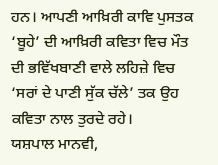ਹਨ। ਆਪਣੀ ਆਖ਼ਿਰੀ ਕਾਵਿ ਪੁਸਤਕ ‘ਬੂਹੇ’ ਦੀ ਆਖ਼ਿਰੀ ਕਵਿਤਾ ਵਿਚ ਮੌਤ ਦੀ ਭਵਿੱਖਬਾਣੀ ਵਾਲੇ ਲਹਿਜ਼ੇ ਵਿਚ ‘ਸਰਾਂ ਦੇ ਪਾਣੀ ਸੁੱਕ ਚੱਲੇ’ ਤਕ ਉਹ ਕਵਿਤਾ ਨਾਲ ਤੁਰਦੇ ਰਹੇ।
ਯਸ਼ਪਾਲ ਮਾਨਵੀ,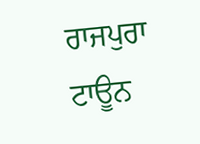ਰਾਜਪੁਰਾ ਟਾਊਨ